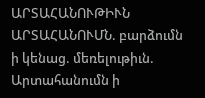ԱՐՏԱՀԱՆՈՒԹԻՒՆ ԱՐՏԱՀԱՆՈՒՄՆ. բարձումն ի կենաց. մեռելութիւն.
Արտահանումն ի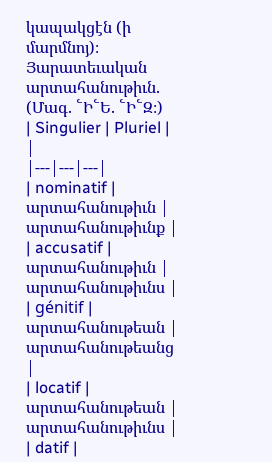կապակցէն (ի մարմնոյ)։ Յարատեւական արտահանութիւն. (Մագ. ՟Ի՟Ե. ՟Ի՟Զ։)
| Singulier | Pluriel | |
|---|---|---|
| nominatif | արտահանութիւն | արտահանութիւնք |
| accusatif | արտահանութիւն | արտահանութիւնս |
| génitif | արտահանութեան | արտահանութեանց |
| locatif | արտահանութեան | արտահանութիւնս |
| datif |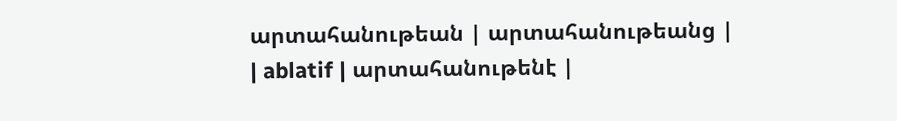արտահանութեան | արտահանութեանց |
| ablatif | արտահանութենէ |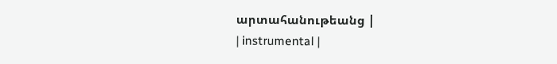արտահանութեանց |
| instrumental |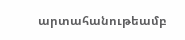արտահանութեամբ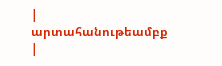| արտահանութեամբք |